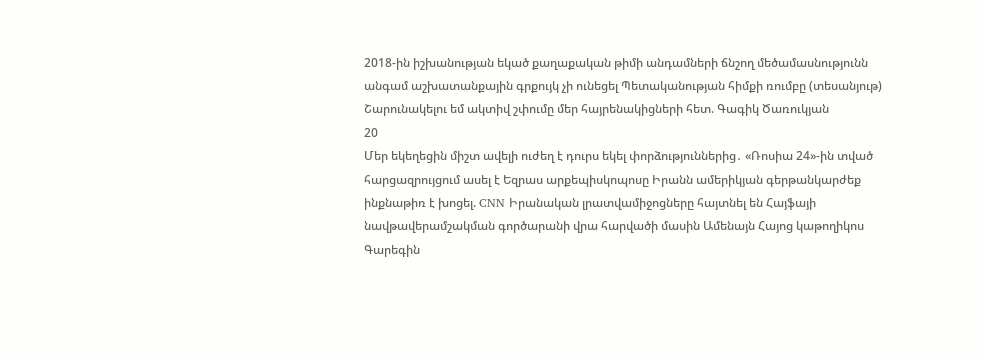2018-ին իշխանության եկած քաղաքական թիմի անդամների ճնշող մեծամասնությունն անգամ աշխատանքային գրքույկ չի ունեցել Պետականության հիմքի ռումբը (տեսանյութ) Շարունակելու եմ ակտիվ շփումը մեր հայրենակիցների հետ. Գագիկ Ծառուկյան
20
Մեր եկեղեցին միշտ ավելի ուժեղ է դուրս եկել փորձություններից․ «Ռոսիա 24»-ին տված հարցազրույցում ասել է Եզրաս արքեպիսկոպոսը Իրանն ամերիկյան գերթանկարժեք ինքնաթիռ է խոցել. CNN Իրանական լրատվամիջոցները հայտնել են Հայֆայի նավթավերամշակման գործարանի վրա հարվածի մասին Ամենայն Հայոց կաթողիկոս Գարեգին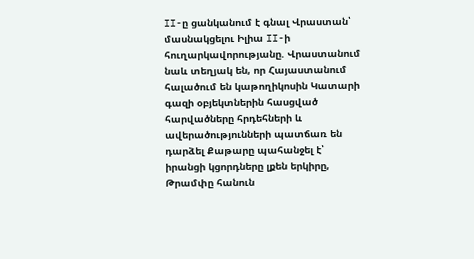II-ը ցանկանում է գնալ Վրաստան՝ մասնակցելու Իլիա II-ի հուղարկավորությանը. Վրաստանում նաև տեղյակ են, որ Հայաստանում հալածում են կաթողիկոսին Կատարի գազի օբյեկտներին հասցված հարվածները հրդեհների և ավերածությունների պատճառ են դարձել Քաթարը պահանջել է՝ իրանցի կցորդները լքեն երկիրը, Թրամփը հանուն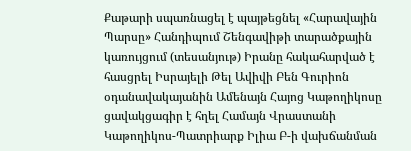Քաթարի սպառնացել է պայթեցնել «Հարավային Պարսը» Հանդիպում Շենգավիթի տարածքային կառույցում (տեսանյութ) Իրանը հակահարված է հասցրել Իսրայելի Թել Ավիվի Բեն Գուրիոն օդանավակայանին Ամենայն Հայոց Կաթողիկոսը ցավակցագիր է հղել Համայն Վրաստանի Կաթողիկոս-Պատրիարք Իլիա Բ-ի վախճանման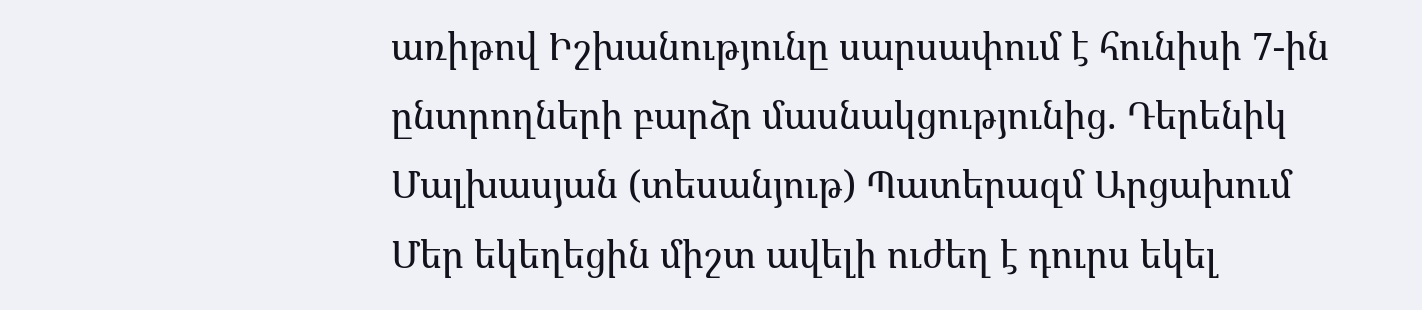առիթով Իշխանությունը սարսափում է հունիսի 7-ին ընտրողների բարձր մասնակցությունից. Դերենիկ Մալխասյան (տեսանյութ) Պատերազմ Արցախում
Մեր եկեղեցին միշտ ավելի ուժեղ է դուրս եկել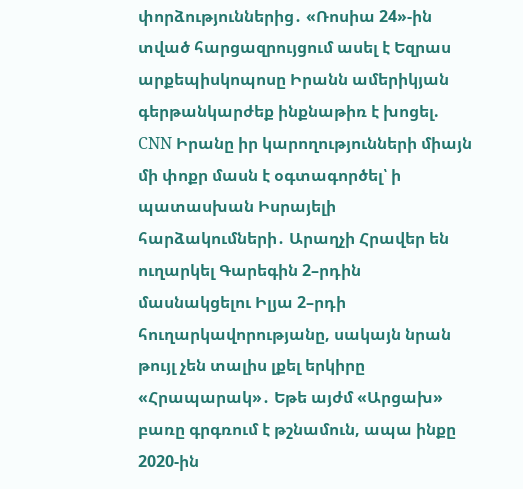փորձություններից․ «Ռոսիա 24»-ին տված հարցազրույցում ասել է Եզրաս արքեպիսկոպոսը Իրանն ամերիկյան գերթանկարժեք ինքնաթիռ է խոցել. CNN Իրանը իր կարողությունների միայն մի փոքր մասն է օգտագործել՝ ի պատասխան Իսրայելի հարձակումների․ Արաղչի Հրավեր են ուղարկել Գարեգին 2–րդին մասնակցելու Իլյա 2–րդի հուղարկավորությանը, սակայն նրան թույլ չեն տալիս լքել երկիրը «Հրապարակ»․ Եթե այժմ «Արցախ» բառը գրգռում է թշնամուն, ապա ինքը 2020-ին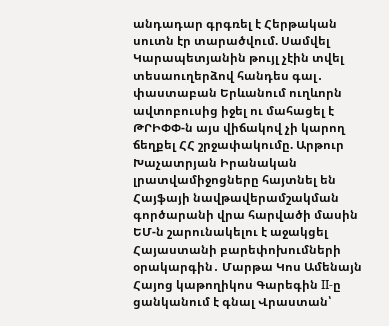անդադար գրգռել է Հերթական սուտն էր տարածվում. Սամվել Կարապետյանին թույլ չէին տվել տեսաուղերձով հանդես գալ․ փաստաբան Երևանում ուղևորն ավտոբուսից իջել ու մահացել է ԹՐԻՓՓ-ն այս վիճակով չի կարող ճեղքել ՀՀ շրջափակումը. Արթուր Խաչատրյան Իրանական լրատվամիջոցները հայտնել են Հայֆայի նավթավերամշակման գործարանի վրա հարվածի մասին ԵՄ-ն շարունակելու է աջակցել Հայաստանի բարեփոխումների օրակարգին․ Մարթա Կոս Ամենայն Հայոց կաթողիկոս Գարեգին II-ը ցանկանում է գնալ Վրաստան՝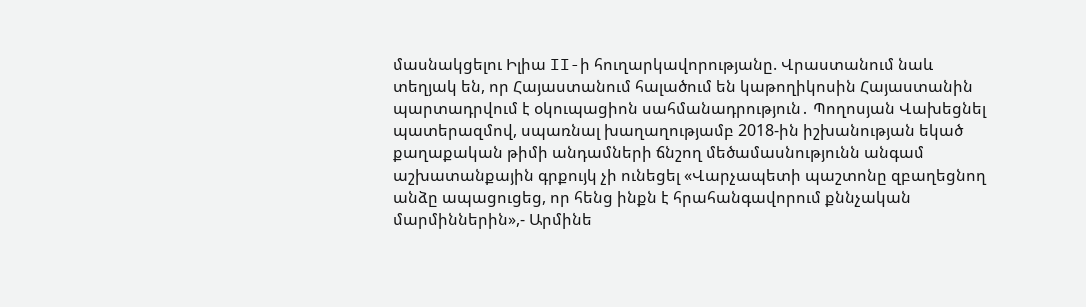մասնակցելու Իլիա II-ի հուղարկավորությանը. Վրաստանում նաև տեղյակ են, որ Հայաստանում հալածում են կաթողիկոսին Հայաստանին պարտադրվում է օկուպացիոն սահմանադրություն․ Պողոսյան Վախեցնել պատերազմով, սպառնալ խաղաղությամբ 2018-ին իշխանության եկած քաղաքական թիմի անդամների ճնշող մեծամասնությունն անգամ աշխատանքային գրքույկ չի ունեցել «Վարչապետի պաշտոնը զբաղեցնող անձը ապացուցեց, որ հենց ինքն է հրահանգավորում քննչական մարմիններին»,- Արմինե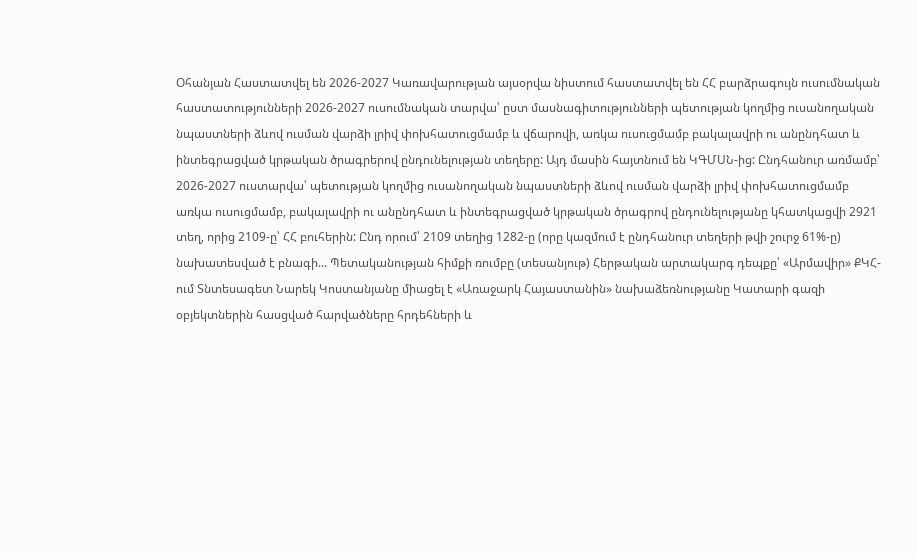Օհանյան Հաստատվել են 2026-2027 Կառավարության այսօրվա նիստում հաստատվել են ՀՀ բարձրագույն ուսումնական հաստատությունների 2026-2027 ուսումնական տարվա՝ ըստ մասնագիտությունների պետության կողմից ուսանողական նպաստների ձևով ուսման վարձի լրիվ փոխհատուցմամբ և վճարովի, առկա ուսուցմամբ բակալավրի ու անընդհատ և ինտեգրացված կրթական ծրագրերով ընդունելության տեղերը: Այդ մասին հայտնում են ԿԳՄՍՆ-ից: Ընդհանուր առմամբ՝ 2026-2027 ուստարվա՝ պետության կողմից ուսանողական նպաստների ձևով ուսման վարձի լրիվ փոխհատուցմամբ առկա ուսուցմամբ, բակալավրի ու անընդհատ և ինտեգրացված կրթական ծրագրով ընդունելությանը կհատկացվի 2921 տեղ, որից 2109-ը՝ ՀՀ բուհերին: Ընդ որում՝ 2109 տեղից 1282-ը (որը կազմում է ընդհանուր տեղերի թվի շուրջ 61%-ը) նախատեսված է բնագի... Պետականության հիմքի ռումբը (տեսանյութ) Հերթական արտակարգ դեպքը՝ «Արմավիր» ՔԿՀ-ում Տնտեսագետ Նարեկ Կոստանյանը միացել է «Առաջարկ Հայաստանին» նախաձեռնությանը Կատարի գազի օբյեկտներին հասցված հարվածները հրդեհների և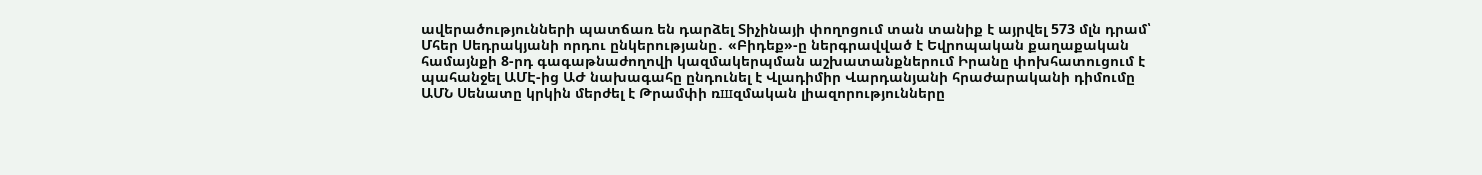ավերածությունների պատճառ են դարձել Տիչինայի փողոցում տան տանիք է այրվել 573 մլն դրամ՝ Մհեր Սեդրակյանի որդու ընկերությանը․ «Բիդեք»-ը ներգրավված է Եվրոպական քաղաքական համայնքի 8-րդ գագաթնաժողովի կազմակերպման աշխատանքներում Իրանը փոխհատուցում է պահանջել ԱՄԷ-ից ԱԺ նախագահը ընդունել է Վլադիմիր Վարդանյանի հրաժարականի դիմումը ԱՄՆ Սենատը կրկին մերժել է Թրամփի ռшզմական լիազորությունները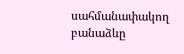սահմանափակող բանաձևը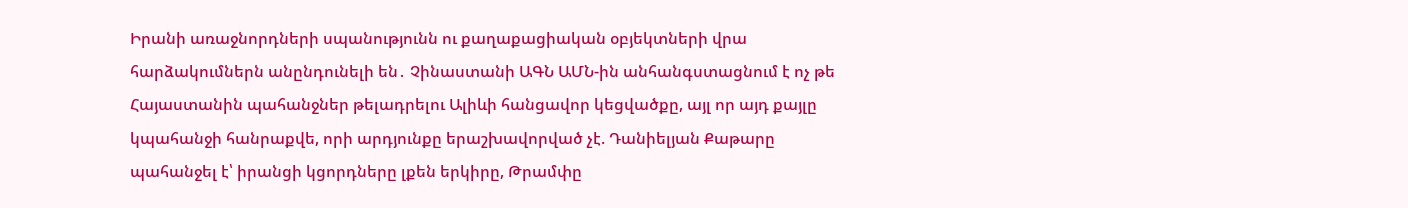Իրանի առաջնորդների սպանությունն ու քաղաքացիական օբյեկտների վրա հարձակումներն անընդունելի են․ Չինաստանի ԱԳՆ ԱՄՆ-ին անհանգստացնում է ոչ թե Հայաստանին պահանջներ թելադրելու Ալիևի հանցավոր կեցվածքը, այլ որ այդ քայլը կպահանջի հանրաքվե, որի արդյունքը երաշխավորված չէ. Դանիելյան Քաթարը պահանջել է՝ իրանցի կցորդները լքեն երկիրը, Թրամփը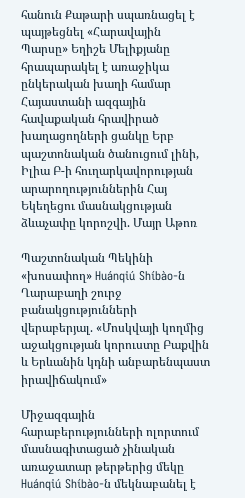հանուն Քաթարի սպառնացել է պայթեցնել «Հարավային Պարսը» Եղիշե Մելիքյանը հրապարակել է առաջիկա ընկերական խաղի համար Հայաստանի ազգային հավաքական հրավիրած խաղացողների ցանկը Երբ պաշտոնական ծանուցում լինի, Իլիա Բ-ի հուղարկավորության արարողություններին Հայ Եկեղեցու մասնակցության ձևաչափը կորոշվի. Մայր Աթոռ

Պաշտոնական Պեկինի «խոսափող» Huánqiú Shíbào-ն Ղարաբաղի շուրջ բանակցությունների վերաբերյալ. «Մոսկվայի կողմից աջակցության կորուստը Բաքվին և Երևանին կդնի անբարենպաստ իրավիճակում»

Միջազգային հարաբերությունների ոլորտում մասնագիտացած չինական առաջատար թերթերից մեկը Huánqiú Shíbào-ն մեկնաբանել է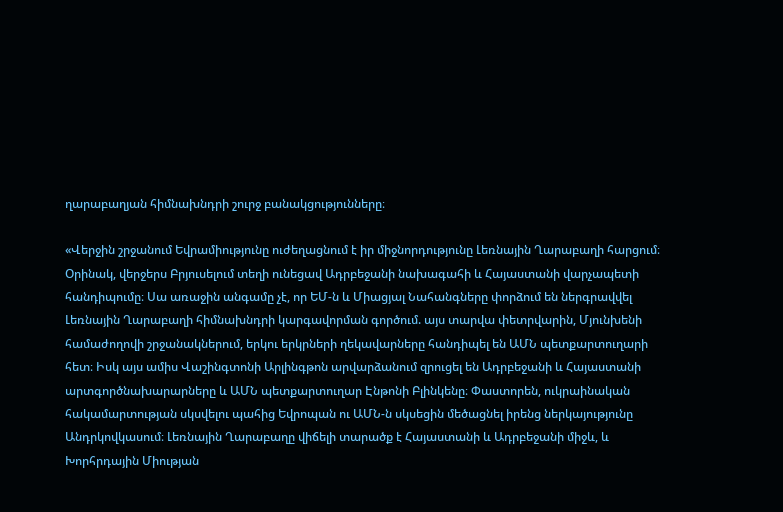ղարաբաղյան հիմնախնդրի շուրջ բանակցությունները։

«Վերջին շրջանում Եվրամիությունը ուժեղացնում է իր միջնորդությունը Լեռնային Ղարաբաղի հարցում։ Օրինակ, վերջերս Բրյուսելում տեղի ունեցավ Ադրբեջանի նախագահի և Հայաստանի վարչապետի հանդիպումը։ Սա առաջին անգամը չէ, որ ԵՄ-ն և Միացյալ Նահանգները փորձում են ներգրավվել Լեռնային Ղարաբաղի հիմնախնդրի կարգավորման գործում. այս տարվա փետրվարին, Մյունխենի համաժողովի շրջանակներում, երկու երկրների ղեկավարները հանդիպել են ԱՄՆ պետքարտուղարի հետ։ Իսկ այս ամիս Վաշինգտոնի Արլինգթոն արվարձանում զրուցել են Ադրբեջանի և Հայաստանի արտգործնախարարները և ԱՄՆ պետքարտուղար Էնթոնի Բլինկենը։ Փաստորեն, ուկրաինական հակամարտության սկսվելու պահից Եվրոպան ու ԱՄՆ-ն սկսեցին մեծացնել իրենց ներկայությունը Անդրկովկասում։ Լեռնային Ղարաբաղը վիճելի տարածք է Հայաստանի և Ադրբեջանի միջև, և Խորհրդային Միության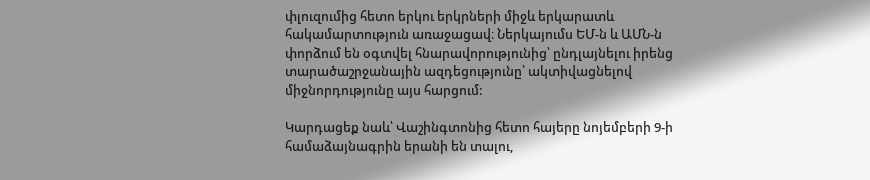փլուզումից հետո երկու երկրների միջև երկարատև հակամարտություն առաջացավ։ Ներկայումս ԵՄ-ն և ԱՄՆ-ն փորձում են օգտվել հնարավորությունից՝ ընդլայնելու իրենց տարածաշրջանային ազդեցությունը՝ ակտիվացնելով միջնորդությունը այս հարցում:

Կարդացեք նաև՝ Վաշինգտոնից հետո հայերը նոյեմբերի 9-ի համաձայնագրին երանի են տալու,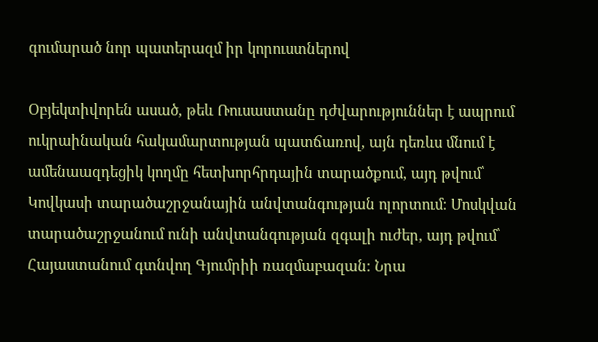գումարած նոր պատերազմ իր կորուստներով

Օբյեկտիվորեն ասած, թեև Ռուսաստանը դժվարություններ է ապրում ուկրաինական հակամարտության պատճառով, այն դեռևս մնում է ամենաազդեցիկ կողմը հետխորհրդային տարածքում, այդ թվում՝ Կովկասի տարածաշրջանային անվտանգության ոլորտում։ Մոսկվան տարածաշրջանում ունի անվտանգության զգալի ուժեր, այդ թվում՝ Հայաստանում գտնվող Գյումրիի ռազմաբազան։ Նրա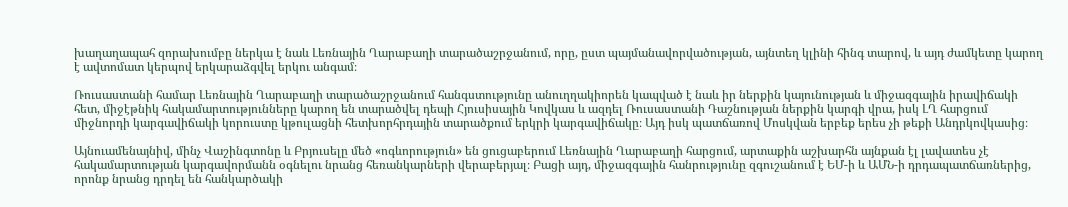խաղաղապահ զորախումբը ներկա է նաև Լեռնային Ղարաբաղի տարածաշրջանում, որը, ըստ պայմանավորվածության, այնտեղ կլինի հինգ տարով, և այդ ժամկետը կարող է ավտոմատ կերպով երկարաձգվել երկու անգամ։

Ռուսաստանի համար Լեռնային Ղարաբաղի տարածաշրջանում հանգստությունը անուղղակիորեն կապված է նաև իր ներքին կայունության և միջազգային իրավիճակի հետ, միջէթնիկ հակամարտությունները կարող են տարածվել դեպի Հյուսիսային Կովկաս և ազդել Ռուսաստանի Դաշնության ներքին կարգի վրա, իսկ ԼՂ հարցում միջնորդի կարգավիճակի կորուստը կթուլացնի հետխորհրդային տարածքում երկրի կարգավիճակը։ Այդ իսկ պատճառով Մոսկվան երբեք երես չի թեքի Անդրկովկասից։

Այնուամենայնիվ, մինչ Վաշինգտոնը և Բրյուսելը մեծ «ոգևորություն» են ցուցաբերում Լեռնային Ղարաբաղի հարցում, արտաքին աշխարհն այնքան էլ լավատես չէ հակամարտության կարգավորմանն օգնելու նրանց հեռանկարների վերաբերյալ։ Բացի այդ, միջազգային հանրությունը զգուշանում է ԵՄ-ի և ԱՄՆ-ի դրդապատճառներից, որոնք նրանց դրդել են հանկարծակի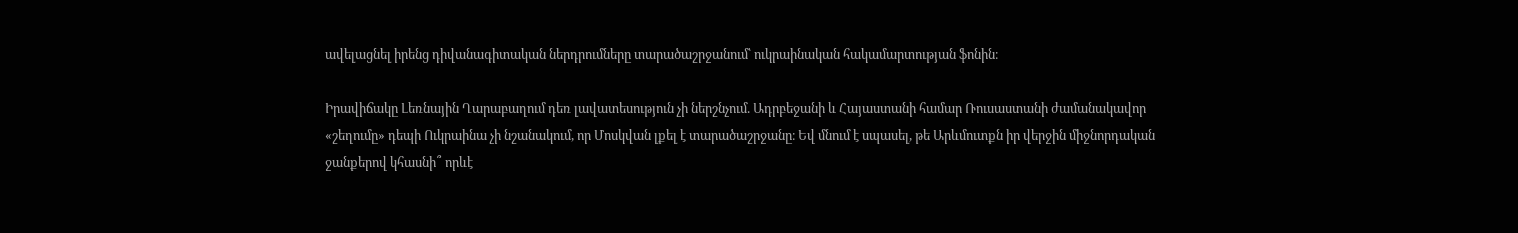ավելացնել իրենց դիվանագիտական ներդրումները տարածաշրջանում՝ ուկրաինական հակամարտության ֆոնին։

Իրավիճակը Լեռնային Ղարաբաղում դեռ լավատեսություն չի ներշնչում. Ադրբեջանի և Հայաստանի համար Ռուսաստանի ժամանակավոր «շեղումը» դեպի Ուկրաինա չի նշանակում, որ Մոսկվան լքել է տարածաշրջանը։ Եվ մնում է սպասել, թե Արևմուտքն իր վերջին միջնորդական ջանքերով կհասնի՞ որևէ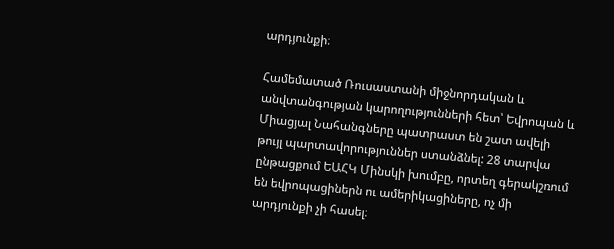արդյունքի։

Համեմատած Ռուսաստանի միջնորդական և անվտանգության կարողությունների հետ՝ Եվրոպան և Միացյալ Նահանգները պատրաստ են շատ ավելի թույլ պարտավորություններ ստանձնել: 28 տարվա ընթացքում ԵԱՀԿ Մինսկի խումբը, որտեղ գերակշռում են եվրոպացիներն ու ամերիկացիները, ոչ մի արդյունքի չի հասել։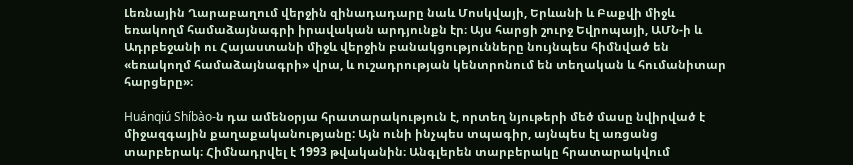Լեռնային Ղարաբաղում վերջին զինադադարը նաև Մոսկվայի, Երևանի և Բաքվի միջև եռակողմ համաձայնագրի իրավական արդյունքն էր։ Այս հարցի շուրջ Եվրոպայի, ԱՄՆ-ի և Ադրբեջանի ու Հայաստանի միջև վերջին բանակցությունները նույնպես հիմնված են «եռակողմ համաձայնագրի» վրա, և ուշադրության կենտրոնում են տեղական և հումանիտար հարցերը»։

Huánqiú Shíbào-ն դա ամենօրյա հրատարակություն է, որտեղ նյութերի մեծ մասը նվիրված է միջազգային քաղաքականությանը: Այն ունի ինչպես տպագիր, այնպես էլ առցանց տարբերակ։ Հիմնադրվել է 1993 թվականին։ Անգլերեն տարբերակը հրատարակվում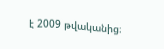է 2009 թվականից։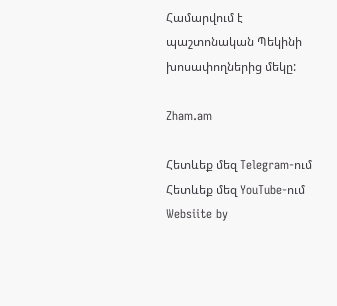Համարվում է պաշտոնական Պեկինի խոսափողներից մեկը:

Zham.am

Հետևեք մեզ Telegram-ում
Հետևեք մեզ YouTube-ում
Websiite by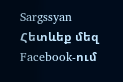Sargssyan
Հետևեք մեզ Facebook-ում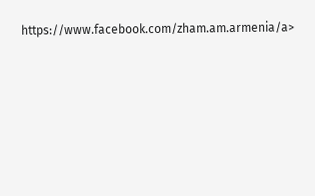https://www.facebook.com/zham.am.armenia/a>